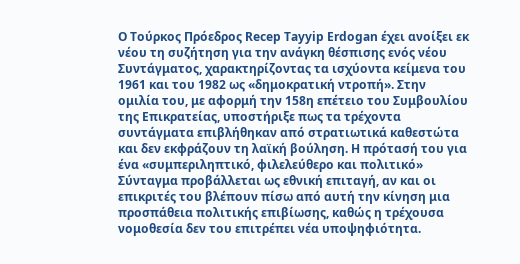Ο Τούρκος Πρόεδρος Recep Tayyip Erdogan έχει ανοίξει εκ νέου τη συζήτηση για την ανάγκη θέσπισης ενός νέου Συντάγματος, χαρακτηρίζοντας τα ισχύοντα κείμενα του 1961 και του 1982 ως «δημοκρατική ντροπή». Στην ομιλία του, με αφορμή την 158η επέτειο του Συμβουλίου της Επικρατείας, υποστήριξε πως τα τρέχοντα συντάγματα επιβλήθηκαν από στρατιωτικά καθεστώτα και δεν εκφράζουν τη λαϊκή βούληση. Η πρότασή του για ένα «συμπεριληπτικό, φιλελεύθερο και πολιτικό» Σύνταγμα προβάλλεται ως εθνική επιταγή, αν και οι επικριτές του βλέπουν πίσω από αυτή την κίνηση μια προσπάθεια πολιτικής επιβίωσης, καθώς η τρέχουσα νομοθεσία δεν του επιτρέπει νέα υποψηφιότητα.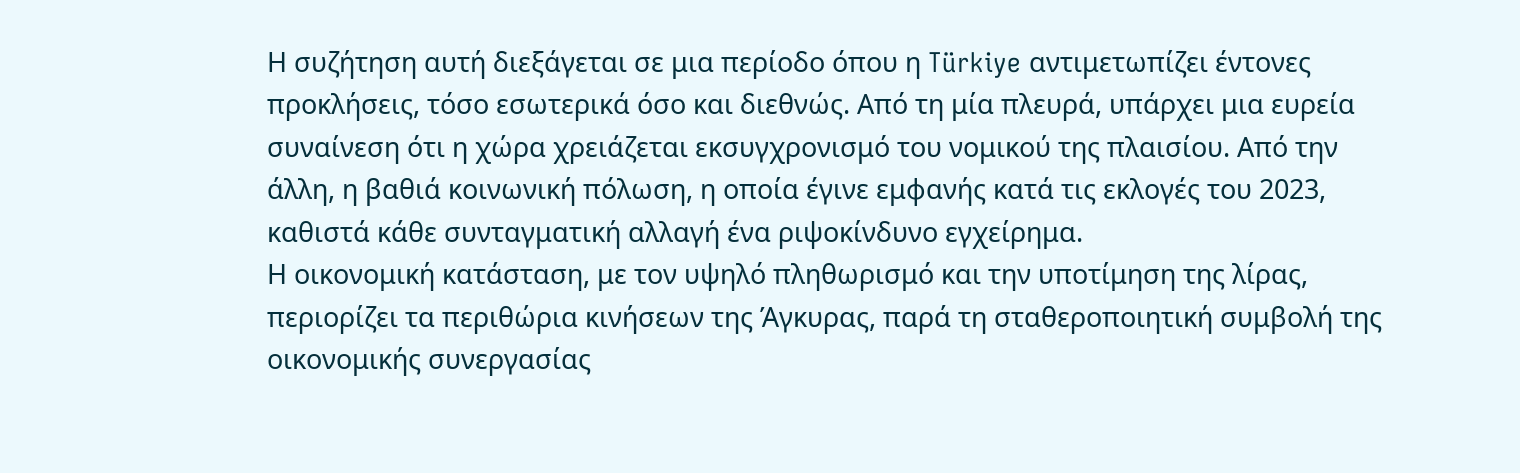Η συζήτηση αυτή διεξάγεται σε μια περίοδο όπου η Türkiye αντιμετωπίζει έντονες προκλήσεις, τόσο εσωτερικά όσο και διεθνώς. Από τη μία πλευρά, υπάρχει μια ευρεία συναίνεση ότι η χώρα χρειάζεται εκσυγχρονισμό του νομικού της πλαισίου. Από την άλλη, η βαθιά κοινωνική πόλωση, η οποία έγινε εμφανής κατά τις εκλογές του 2023, καθιστά κάθε συνταγματική αλλαγή ένα ριψοκίνδυνο εγχείρημα.
Η οικονομική κατάσταση, με τον υψηλό πληθωρισμό και την υποτίμηση της λίρας, περιορίζει τα περιθώρια κινήσεων της Άγκυρας, παρά τη σταθεροποιητική συμβολή της οικονομικής συνεργασίας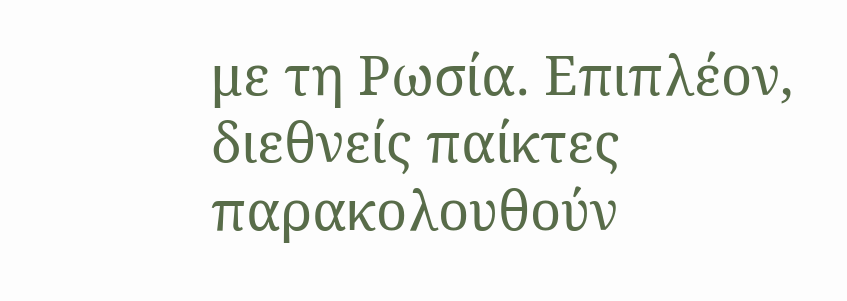με τη Ρωσία. Επιπλέον, διεθνείς παίκτες παρακολουθούν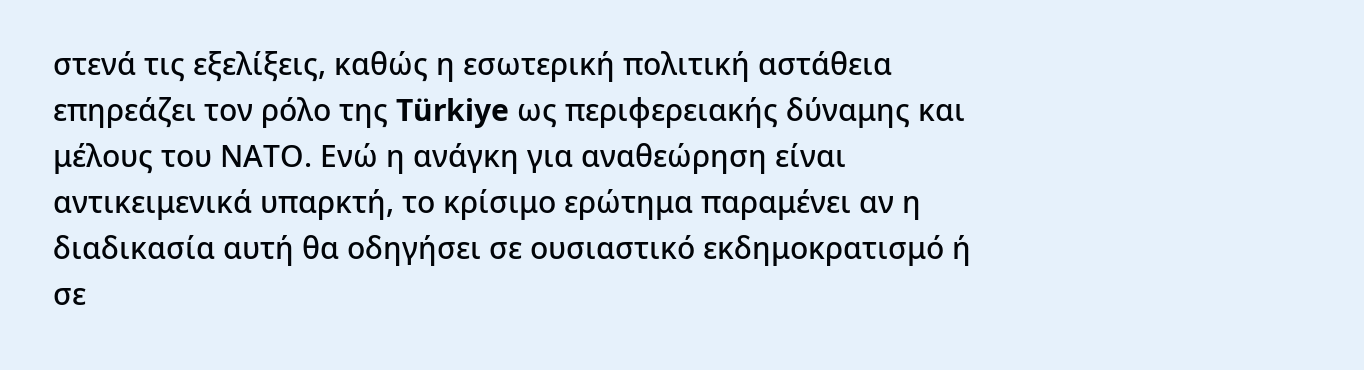στενά τις εξελίξεις, καθώς η εσωτερική πολιτική αστάθεια επηρεάζει τον ρόλο της Türkiye ως περιφερειακής δύναμης και μέλους του ΝΑΤΟ. Ενώ η ανάγκη για αναθεώρηση είναι αντικειμενικά υπαρκτή, το κρίσιμο ερώτημα παραμένει αν η διαδικασία αυτή θα οδηγήσει σε ουσιαστικό εκδημοκρατισμό ή σε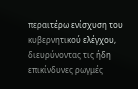περαιτέρω ενίσχυση του κυβερνητικού ελέγχου, διευρύνοντας τις ήδη επικίνδυνες ρωγμές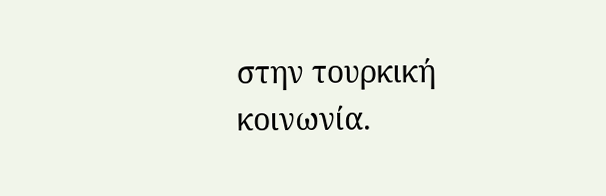στην τουρκική κοινωνία.